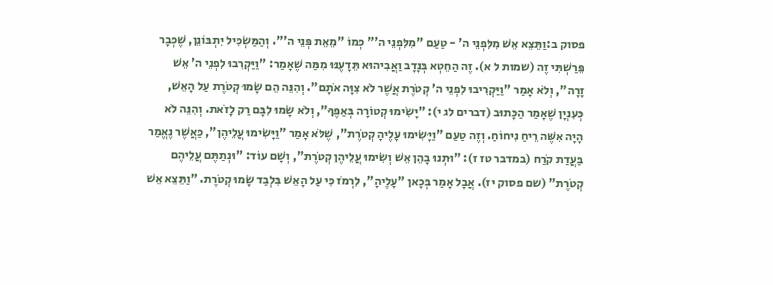פסוק ב:וַתֵּצֵא אֵשׁ מִלִּפְנֵי ה' - טַעַם "מִלִּפְנֵי ה'" כְּמוֹ "מֵאֵת פְּנֵי ה'". וְהַמַּשְׂכִּיל יִתְבּוֹנֵן, שֶׁכְּבָר פֵּרַשְׁתִּי זֶה (שמות ל א). זֶה הַחֵטְא בְּנָדָב וַאֲבִיהוּא תֵּדָעֶנּוּ מִמַּה שֶׁאָמַר: "וַיַּקְרִבוּ לִפְנֵי ה' אֵשׁ זָרָה", וְלֹא אָמַר "וַיַּקְרִיבוּ לִפְנֵי ה' קְטֹרֶת אֲשֶׁר לֹא צִוָּה אֹתָם". וְהִנֵּה הֵם שָׂמוּ קְטֹרֶת עַל הָאֵשׁ, כְּעִנְיָן שֶׁאָמַר הַכָּתוּב (דברים לג י): "יָשִׂימוּ קְטוֹרָה בְּאַפֶּךָ", וְלֹא שָׂמוּ לִבָּם רַק לָזֹאת. וְהִנֵּה לֹא הָיָה אִשֶּׁה רֵיחַ נִיחוֹחַ. וְזֶה טַעַם "וַיָּשִׂימוּ עָלֶיהָ קְטֹרֶת", שֶׁלֹּא אָמַר "וַיָּשִׂימוּ עֲלֵיהֶן", כַּאֲשֶׁר נֶאֱמַר בַּעֲדַת קֹרַח (במדבר טז ז): "וּתְנוּ בָהֵן אֵשׁ וְשִׂימוּ עֲלֵיהֶן קְטֹרֶת", וְשָׁם עוֹד: "וּנְתַתֶּם עֲלֵיהֶם קְטֹרֶת" (שם פסוק יז). אֲבָל אָמַר בְּכָאן "עָלֶיהָ", לִרְמֹז כִּי עַל הָאֵשׁ בִּלְבַד שָׂמוּ קְטֹרֶת. "וַתֵּצֵא אֵשׁ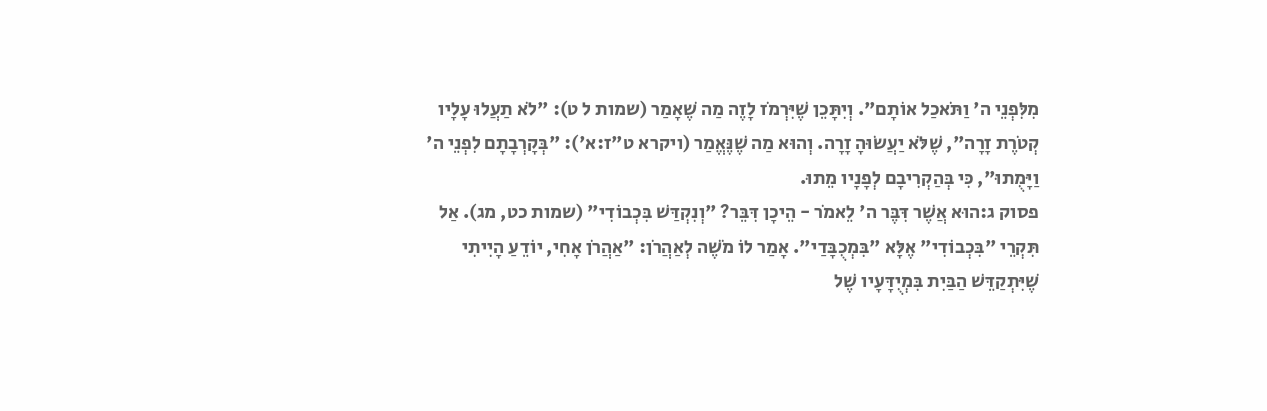מִלִּפְנֵי ה' וַתֹּאכַל אוֹתָם". וְיִתָּכֵן שֶׁיִּרְמֹז לָזֶה מַה שֶׁאָמַר (שמות ל ט): "לֹא תַעֲלוּ עָלָיו קְטֹרֶת זָרָה", שֶׁלֹּא יַעֲשׂוּהָ זָרָה. וְהוּא מַה שֶׁנֶּאֱמַר (ויקרא ט"ז:א'): "בְּקָרְבָתָם לִפְנֵי ה' וַיָּמֻתוּ", כִּי בְּהַקְרִיבָם לְפָנָיו מֵתוּ.
פסוק ג:הוּא אֲשֶׁר דִּבֶּר ה' לֵאמֹר - הֵיכָן דִּבֵּר? "וְנִקְדַּשׁ בִּכְבוֹדִי" (שמות כט, מג). אַל תִּקְרֵי "בִּכְבוֹדִי" אֶלָּא "בִּמְכֻבָּדַי". אָמַר לוֹ מֹשֶׁה לְאַהֲרֹן: "אַהֲרֹן אָחִי, יוֹדֵעַ הָיִיתִי שֶׁיִּתְקַדֵּשׁ הַבַּיִת בִּמְיֻדָּעָיו שֶׁל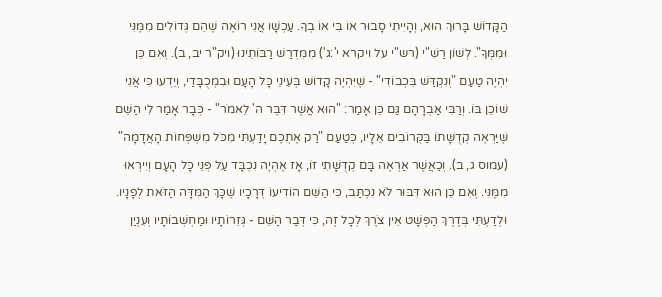הַקָּדוֹשׁ בָּרוּךְ הוּא, וְהָיִיתִי סָבוּר אוֹ בִּי אוֹ בְךָ. עַכְשָׁו אֲנִי רוֹאֶה שֶׁהֵם גְּדוֹלִים מִמֶּנִּי וּמִמְּךָ". לְשׁוֹן רַשִׁ"י (רש"י על ויקרא י':ג') מִמִּדְרַשׁ רַבּוֹתֵינוּ (ויק"ר יב, ב). וְאִם כֵּן יִהְיֶה טַעַם "וְנִקְדַּשׁ בִּכְבוֹדִי" - שֶׁיִּהְיֶה קָדוֹשׁ בְּעֵינֵי כָּל הָעָם וּבִמְכֻבָּדַי, וְיֵדְעוּ כִּי אֲנִי שׁוֹכֵן בּוֹ. וְרַבִּי אַבְרָהָם גַּם כֵּן אָמַר: "הוּא אֲשֶׁר דִּבֶּר ה' לֵאמֹר" - כְּבָר אָמַר לִי הַשֵּׁם שֶׁיַּרְאֶה קְדֻשָּׁתוֹ בַּקְּרוֹבִים אֵלָיו, כְּטַעַם "רַק אֶתְכֶם יָדַעְתִּי מִכֹּל מִשְׁפְּחוֹת הָאֲדָמָה" (עמוס ג, ב). וְכַאֲשֶׁר אַרְאֶה בָּם קְדֻשָּׁתִי זוֹ, אָז אֶהְיֶה נִכְבָּד עַל פְּנֵי כָּל הָעָם וְיִירְאוּ מִמֶּנִּי. וְאִם כֵּן הוּא דִּבּוּר לֹא נִכְתַּב, כִּי הַשֵּׁם הוֹדִיעוֹ דְּרָכָיו שֶׁכָּךְ הַמִּדָּה הַזֹּאת לְפָנָיו. וּלְדַעְתִּי בְּדֶרֶךְ הַפְּשָׁט אֵין צֹרֶךְ לְכָל זֶה, כִּי דְּבַר הַשֵּׁם - גְּזֵרוֹתָיו וּמַחְשְׁבוֹתָיו וְעִנְיַן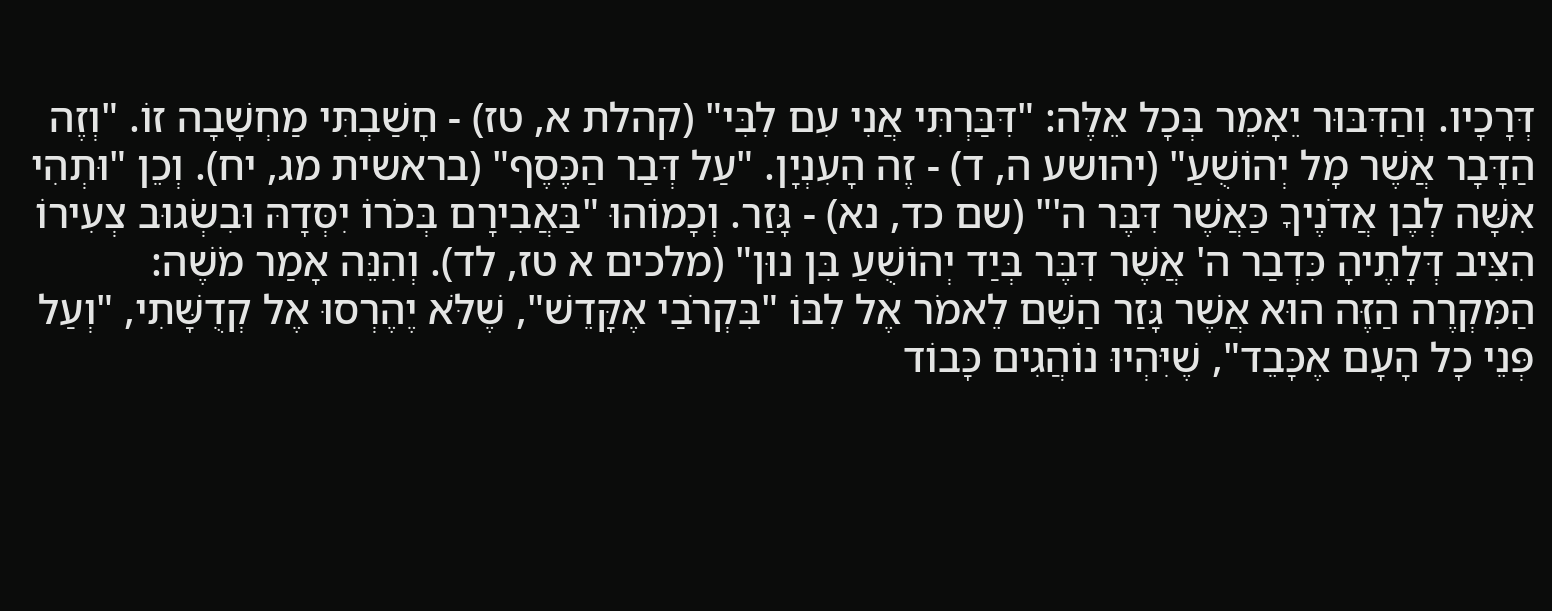דְּרָכָיו. וְהַדִּבּוּר יֵאָמֵר בְּכָל אֵלֶּה: "דִּבַּרְתִּי אֲנִי עִם לִבִּי" (קהלת א, טז) - חָשַׁבְתִּי מַחְשָׁבָה זוֹ. "וְזֶה הַדָּבָר אֲשֶׁר מָל יְהוֹשֻׁעַ" (יהושע ה, ד) - זֶה הָעִנְיָן. "עַל דְּבַר הַכֶּסֶף" (בראשית מג, יח). וְכֵן "וּתְהִי אִשָּׁה לְבֶן אֲדֹנֶיךָ כַּאֲשֶׁר דִּבֶּר ה'" (שם כד, נא) - גָּזַר. וְכָמוֹהוּ "בַּאֲבִירָם בְּכֹרוֹ יִסְּדָהּ וּבִשְׂגוּב צְעִירוֹ הִצִּיב דְּלָתֶיהָ כִּדְבַר ה' אֲשֶׁר דִּבֶּר בְּיַד יְהוֹשֻׁעַ בִּן נוּן" (מלכים א טז, לד). וְהִנֵּה אָמַר מֹשֶׁה: הַמִּקְרֶה הַזֶּה הוּא אֲשֶׁר גָּזַר הַשֵּׁם לֵאמֹר אֶל לִבּוֹ "בִּקְרֹבַי אֶקָּדֵשׁ", שֶׁלֹּא יֶהֶרְסוּ אֶל קְדֻשָּׁתִי, "וְעַל פְּנֵי כָל הָעָם אֶכָּבֵד", שֶׁיִּהְיוּ נוֹהֲגִים כָּבוֹד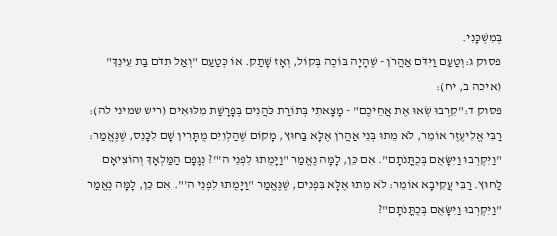בְּמִשְׁכָּנִי.
פסוק ג:וְטַעַם וַיִּדֹּם אַהֲרֹן - שֶׁהָיָה בּוֹכֶה בְּקוֹל, וְאָז שָׁתַק. אוֹ כְּטַעַם "וְאַל תִּדֹּם בַּת עֵינֵךְ" (איכה ב, יח):
פסוק ד:"קִרְבוּ שְׂאוּ אֶת אֲחֵיכֶם" - מָצָאתִי בְּתוֹרַת כֹּהֲנִים בְּפָרָשַׁת מִלּוּאִים (ריש שמיני לה): רַבִּי אֱלִיעֶזֶר אוֹמֵר, לֹא מֵתוּ בְּנֵי אַהֲרֹן אֶלָּא בַּחוּץ, מָקוֹם שֶׁהַלְוִיִּם מֻתָּרִין שָׁם לִכָּנֵס, שֶׁנֶּאֱמַר: "וַיִּקְרְבוּ וַיִּשָּׂאֻם בְּכֻתֳּנֹתָם". אִם כֵּן, לָמָּה נֶאֱמַר "וַיָּמֻתוּ לִפְנֵי ה'"? נְגָפָם הַמַּלְאָךְ וְהוֹצִיאָם לַחוּץ. רַבִּי עֲקִיבָא אוֹמֵר: לֹא מֵתוּ אֶלָּא בִּפְנִים, שֶׁנֶּאֱמַר "וַיָּמֻתוּ לִפְנֵי ה'". אִם כֵּן, לָמָּה נֶאֱמַר "וַיִּקְרְבוּ וַיִּשָּׂאֻם בְּכֻתֳּנֹתָם"?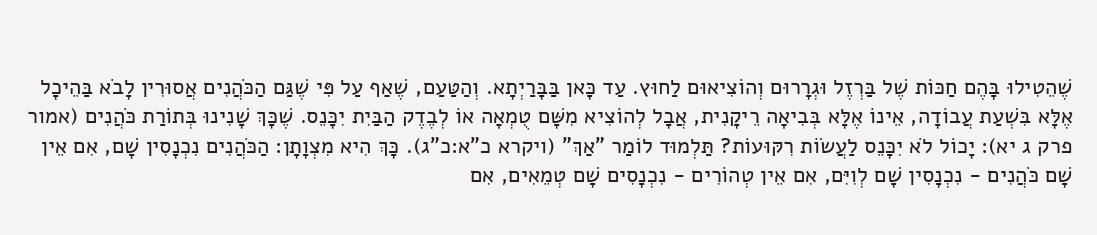שֶׁהֵטִילוּ בָּהֶם חַכּוֹת שֶׁל בַּרְזֶל וּגְרָרוּם וְהוֹצִיאוּם לַחוּץ. עַד כָּאן בַּבָּרַיְתָא. וְהַטַּעַם, שֶׁאַף עַל פִּי שֶׁגַּם הַכֹּהֲנִים אֲסוּרִין לָבֹא בַּהֵיכָל אֶלָּא בִּשְׁעַת עֲבוֹדָה, אֵינוֹ אֶלָּא בְּבִיאָה רֵיקָנִית, אֲבָל לְהוֹצִיא מִשָּׁם טֻמְאָה אוֹ לְבֶדֶק הַבַּיִת יִכָּנֵס. שֶׁכָּךְ שָׁנִינוּ בְּתוֹרַת כֹּהֲנִים (אמור פרק ג יא): יָכוֹל לֹא יִכָּנֵס לַעֲשׂוֹת רִקּוּעוֹת? תַּלְמוּד לוֹמַר "אַךְ" (ויקרא כ"א:כ"ג). כָּךְ הִיא מִצְוָתָן: הַכֹּהֲנִים נִכְנָסִין שָׁם, אִם אֵין שָׁם כֹּהֲנִים - נִכְנָסִין שָׁם לְוִיִּם, אִם אֵין טְהוֹרִים - נִכְנָסִים שָׁם טְמֵאִים, אִם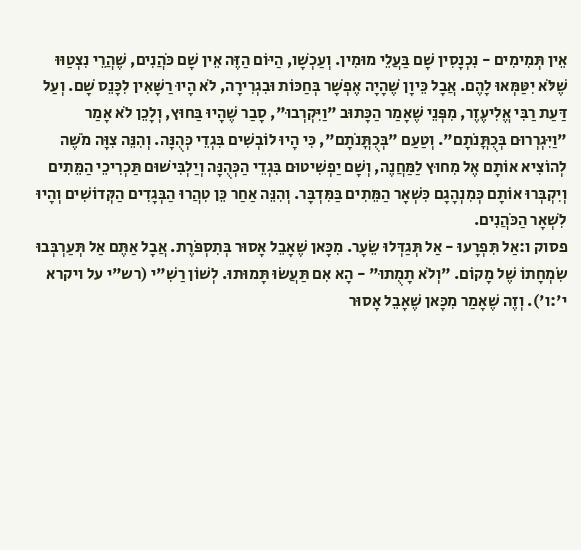אֵין תְּמִימִים - נִכְנָסִין שָׁם בַּעֲלֵי מוּמִין. וְעַכְשָׁו, הַיּוֹם הַזֶּה אֵין שָׁם כֹּהֲנִים, שֶׁהֲרֵי נִצְטַוּוּ שֶׁלֹּא יִטַּמְּאוּ לָהֶם. אֲבָל כֵּיוָן שֶׁהָיָה אֶפְשָׁר בְּחַכּוֹת וּבִגְרִירָה, לֹא הָיוּ רַשָּׁאִין לִכָּנֵס שָׁם. וְעַל דַּעַת רַבִּי אֱלִיעֶזֶר, מִפְּנֵי שֶׁאָמַר הַכָּתוּב "וַיִּקְרְבוּ", סָבַר שֶׁהָיוּ בַּחוּץ, וְלָכֵן לֹא אָמַר "וַיִּגְרְרוּם בְּכֻתֳּנֹתָם". וְטַעַם "בְּכֻתֳּנֹתָם", כִּי הָיוּ לוֹבְשִׁים בִּגְדֵי כְּהֻנָּה. וְהִנֵּה צִוָּה מֹשֶׁה לְהוֹצִיא אוֹתָם אֶל מִחוּץ לַמַּחֲנֶה, וְשָׁם יַפְשִׁיטוּם בִּגְדֵי הַכְּהֻנָּה וְיַלְבִּישׁוּם תַּכְרִיכֵי הַמֵּתִים וְיִקְבְּרוּ אוֹתָם כְּמִנְהָגָם כִּשְׁאָר הַמֵּתִים בַּמִּדְבָּר. וְהִנֵּה אַחַר כֵּן טִהֲרוּ הַבְּגָדִים הַקְּדוֹשִׁים וְהָיוּ לִשְׁאָר הַכֹּהֲנִים.
פסוק ו:אַל תִּפְרָעוּ - אַל תְּגַדְּלוּ שֵׂעָר. מִכָּאן שֶׁאָבֵל אָסוּר בְּתִסְפֹּרֶת. אֲבָל אַתֶּם אַל תְּעַרְבְּבוּ שִׂמְחָתוֹ שֶׁל מָקוֹם. "וְלֹא תָמֻתוּ" - הָא אִם תַּעֲשׂוּ תָּמוּתוּ. לְשׁוֹן רַשִׁ"י (רש"י על ויקרא י':ו'). וְזֶה שֶׁאָמַר מִכָּאן שֶׁאָבֵל אָסוּר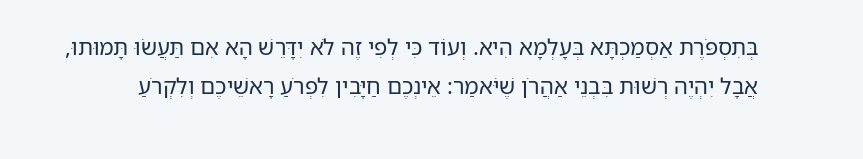בְּתִסְפֹּרֶת אַסְמַכְתָּא בְּעָלְמָא הִיא. וְעוֹד כִּי לְפִי זֶה לֹא יִדָּרֵשׁ הָא אִם תַּעֲשׂוּ תָּמוּתוּ, אֲבָל יִהְיֶה רְשׁוּת בִּבְנֵי אַהֲרֹן שֶׁיֹּאמַר: אֵינְכֶם חַיָּבִין לִפְרֹעַ רָאשֵׁיכֶם וְלִקְרֹעַ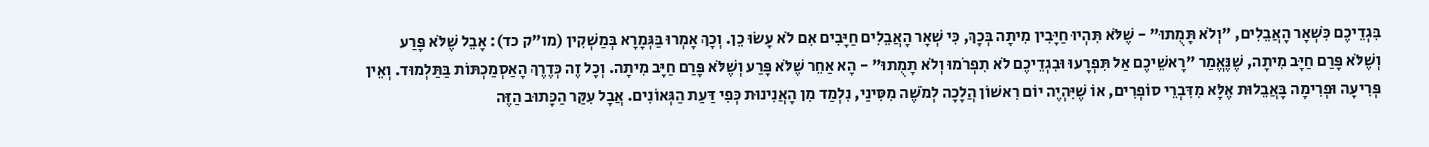בִּגְדֵיכֶם כִּשְׁאָר הָאֲבֵלִים, "וְלֹא תָּמֻתוּ" - שֶׁלֹּא תִּהְיוּ חַיָּבִין מִיתָה בְּכָךְ, כִּי שְׁאָר הָאֲבֵלִים חַיָּבִים אִם לֹא עָשׂוּ כֵן. וְכָךְ אָמְרוּ בַּגְּמָרָא בְּמַשְׁקִין (מו"ק כד): אָבֵל שֶׁלֹּא פָּרַע וְשֶׁלֹּא פָּרַם חַיָּב מִיתָה, שֶׁנֶּאֱמַר "רָאשֵׁיכֶם אַל תִּפְרָעוּ וּבִגְדֵיכֶם לֹא תִפְרֹמוּ וְלֹא תָמֻתוּ" - הָא אַחֵר שֶׁלֹּא פָּרַע וְשֶׁלֹּא פָּרַם חַיָּב מִיתָה. וְכָל זֶה כְּדֶרֶךְ הָאַסְמַכְתּוֹת בַּתַּלְמוּד. וְאֵין פְּרִיעָה וּפְרִימָה בָּאֲבֵלוּת אֶלָּא מִדִּבְרֵי סוֹפְרִים, אוֹ שֶׁיִּהְיֶה יוֹם רִאשׁוֹן הֲלָכָה לְמֹשֶׁה מִסִּינַי, נִלְמַד מִן הָאֲנִינוּת כְּפִי דַּעַת הַגְּאוֹנִים. אֲבָל עִקַּר הַכָּתוּב הַזֶּה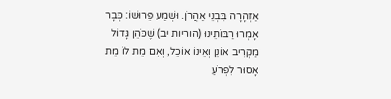אַזְהָרָה בִּבְנֵי אַהֲרֹן. וּשְׁמַע פֵּרוּשׁוֹ: כְּבָר אָמְרוּ רַבּוֹתֵינוּ (הוריות יב) שֶׁכֹּהֵן גָּדוֹל מַקְרִיב אוֹנֵן וְאֵינוֹ אוֹכֵל, וְאִם מֵת לוֹ מֵת אָסוּר לִפְרֹעַ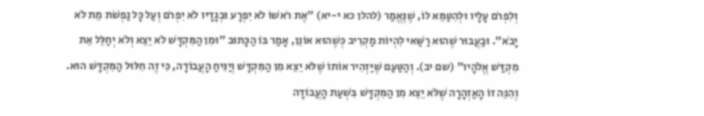וְלִפְרֹם עָלָיו וּלְהִטַּמֵּא לוֹ, שֶׁנֶּאֱמַר (להלן כא י-יא) "אֶת רֹאשׁוֹ לֹא יִפְרָע וּבְגָדָיו לֹא יִפְרֹם וְעַל כָּל נַפְשֹׁת מֵת לֹא יָבֹא". וּבַעֲבוּר שֶׁהוּא רַשַּׁאי לִהְיוֹת מַקְרִיב כְּשֶׁהוּא אוֹנֵן, אָמַר בּוֹ הַכָּתוּב "וּמִן הַמִּקְדָּשׁ לֹא יֵצֵא וְלֹא יְחַלֵּל אֵת מִקְדַּשׁ אֱלֹהָיו" (שם יב). וְהַטַּעַם שֶׁיַּזְהִיר אוֹתוֹ שֶׁלֹּא יֵצֵא מִן הַמִּקְדָּשׁ וְיַנִּיחַ הָעֲבוֹדָה, כִּי זֶה חִלּוּל הַמִּקְדָּשׁ הוּא. וְהִנֵּה זוֹ הָאַזְהָרָה שֶׁלֹּא יֵצֵא מִן הַמִּקְדָּשׁ בִּשְׁעַת הָעֲבוֹדָה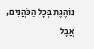נוֹהֶגֶת בְּכָל הַכֹּהֲנִים, אֲבָל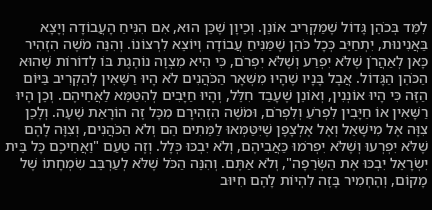לִמֵּד בְּכֹהֵן גָּדוֹל שֶׁמַּקְרִיב אוֹנֵן. וְכֵיוָן שֶׁכֵּן הוּא, אִם הִנִּיחַ הָעֲבוֹדָה וְיָצָא בַּאֲנִינוּת, יִתְחַיֵּב כְּכָל כֹּהֵן שֶׁמַּנִּיחַ עֲבוֹדָה וְיוֹצֵא לִרְצוֹנוֹ. וְהִנֵּה מֹשֶׁה הִזְהִיר כָּאן לְאַהֲרֹן שֶׁלֹּא יִפְרַע וְשֶׁלֹּא יִפְרֹם, כִּי הִיא מִצְוָה נוֹהֶגֶת בּוֹ לְדוֹרוֹת שֶׁהוּא הַכֹּהֵן הַגָּדוֹל. אֲבָל בָּנָיו שֶׁהָיוּ מִשְּׁאָר הַכֹּהֲנִים לֹא הָיוּ רַשָּׁאִין לְהַקְרִיב בַּיּוֹם הַזֶּה כִּי הָיוּ אוֹנְנִין, וְאוֹנֵן שֶׁעָבַד חִלֵּל, וְהָיוּ חַיָּבִים לְהִטַּמֵּא לַאֲחֵיהֶם. וְכֵן הָיוּ רַשָּׁאִין אוֹ חַיָּבִין לִפְרֹעַ וְלִפְרֹם, וּמֹשֶׁה הִזְהִירָם מִכָּל זֶה הוֹרָאַת שָׁעָה. וְלָכֵן צִוָּה אֶל מִישָׁאֵל וְאֶל אֶלְצָפָן שֶׁיִּטַּמְּאוּ לַמֵּתִים הֵם וְלֹא הַכֹּהֲנִים, וְצִוָּה לָהֶם שֶׁלֹּא יִפְרְעוּ וְשֶׁלֹּא יִפְרֹמוּ כַּאֲבִיהֶם, וְלֹא יִבְכּוּ כְּלָל. וְזֶה טַעַם "וַאֲחֵיכֶם כָּל בֵּית יִשְׂרָאֵל יִבְכּוּ אֶת הַשְּׂרֵפָה", וְלֹא אַתֶּם. וְהִנֵּה הַכֹּל שֶׁלֹּא לְעַרְבֵּב שִׂמְחָתוֹ שֶׁל מָקוֹם, וְהֶחְמִיר בָּזֶה לִהְיוֹת לָהֶם חִיּוּב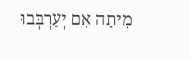מִיתָה אִם יְעַרְבְּבוּ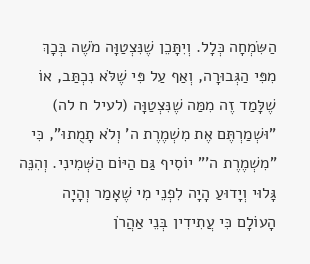הַשִּׂמְחָה כְּלָל. וְיִתָּכֵן שֶׁנִּצְטַוָּה מֹשֶׁה בְּכָךְ מִפִּי הַגְּבוּרָה, וְאַף עַל פִּי שֶׁלֹּא נִכְתַּב, אוֹ שֶׁלָּמַד זֶה מִמַּה שֶׁנִּצְטַוָּה (לעיל ח לה) "וּשְׁמַרְתֶּם אֶת מִשְׁמֶרֶת ה' וְלֹא תָמֻתוּ", כִּי "מִשְׁמֶרֶת ה'" יוֹסִיף גַּם הַיּוֹם הַשְּׁמִינִי. וְהִנֵּה גָּלוּי וְיָדוּעַ הָיָה לִפְנֵי מִי שֶׁאָמַר וְהָיָה הָעוֹלָם כִּי עֲתִידִין בְּנֵי אַהֲרֹן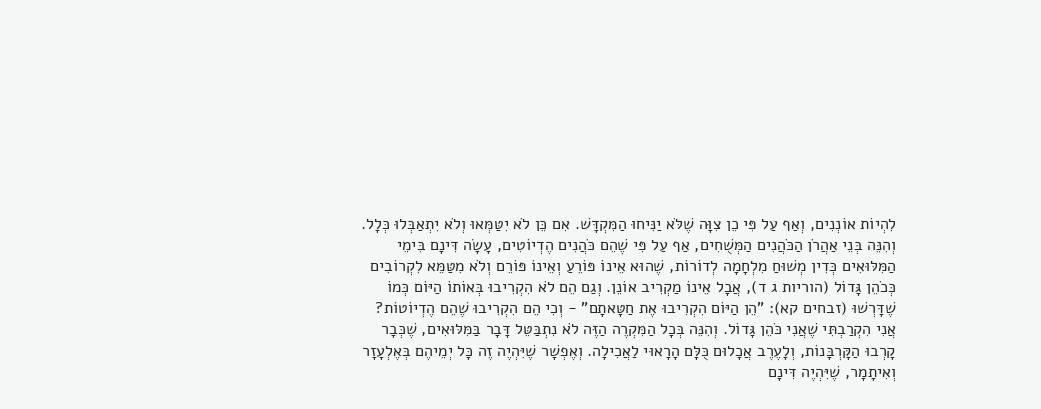לִהְיוֹת אוֹנְנִים, וְאַף עַל פִּי כֵן צִוָּה שֶׁלֹּא יַנִּיחוּ הַמִּקְדָּשׁ. אִם כֵּן לֹא יִטַּמְּאוּ וְלֹא יִתְאַבְּלוּ כְּלָל. וְהִנֵּה בְּנֵי אַהֲרֹן הַכֹּהֲנִים הַמְּשֻׁחִים, אַף עַל פִּי שֶׁהֵם כֹּהֲנִים הֶדְיוֹטִים, עָשָׂה דִּינָם בִּימֵי הַמִּלּוּאִים כְּדִין מְשׁוּחַ מִלְחָמָה לְדוֹרוֹת, שֶׁהוּא אֵינוֹ פּוֹרֵעַ וְאֵינוֹ פּוֹרֵם וְלֹא מִטַּמֵּא לִקְרוֹבִים כְּכֹהֵן גָּדוֹל (הוריות ג ד), אֲבָל אֵינוֹ מַקְרִיב אוֹנֵן. וְגַם הֵם לֹא הִקְרִיבוּ בְּאוֹתוֹ הַיּוֹם כְּמוֹ שֶׁדָּרְשׁוּ (זבחים קא): "הֵן הַיּוֹם הִקְרִיבוּ אֶת חַטָּאתָם" - וְכִי הֵם הִקְרִיבוּ שֶׁהֵם הֶדְיוֹטוֹת? אֲנִי הִקְרַבְתִּי שֶׁאֲנִי כֹּהֵן גָּדוֹל. וְהִנֵּה בְּכָל הַמִּקְרֶה הַזֶּה לֹא נִתְבַּטֵּל דָּבָר בַּמִּלּוּאִים, שֶׁכְּבָר קָרְבוּ הַקָּרְבָּנוֹת, וְלָעֶרֶב אֲכָלוּם כֻּלָּם הָרָאוּי לַאֲכִילָה. וְאֶפְשָׁר שֶׁיִּהְיֶה זֶה כָּל יְמֵיהֶם בְּאֶלְעָזָר וְאִיתָמָר, שֶׁיִּהְיֶה דִּינָם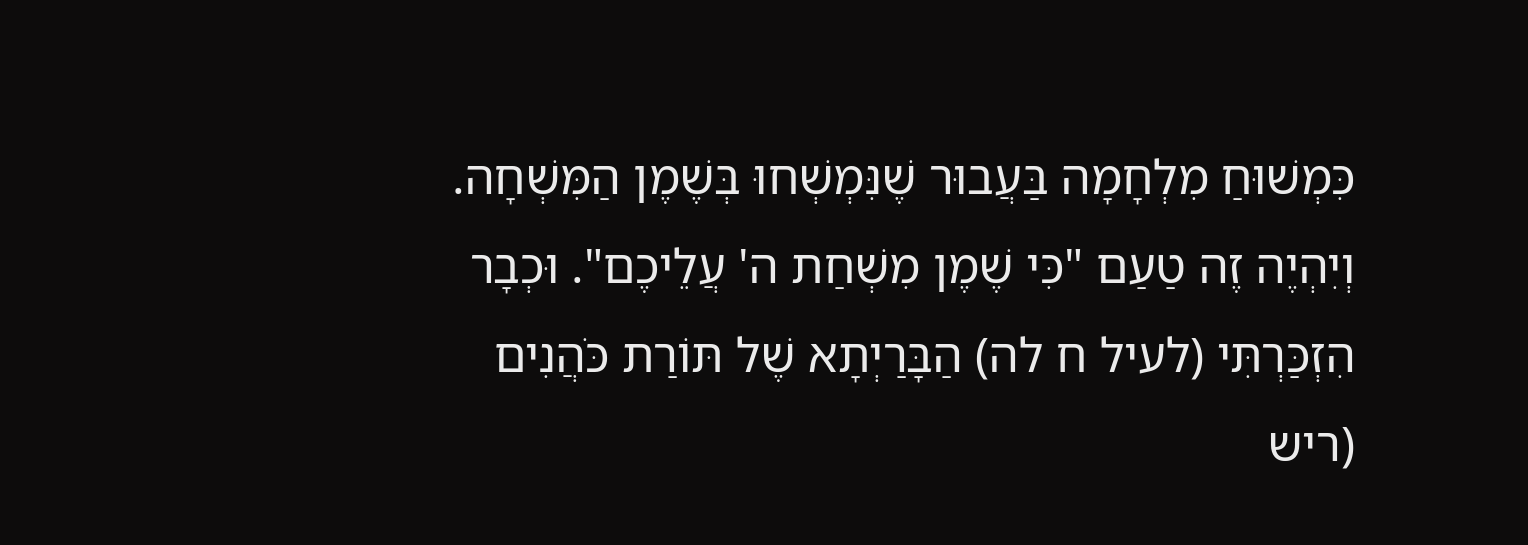כִּמְשׁוּחַ מִלְחָמָה בַּעֲבוּר שֶׁנִּמְשְׁחוּ בְּשֶׁמֶן הַמִּשְׁחָה. וְיִהְיֶה זֶה טַעַם "כִּי שֶׁמֶן מִשְׁחַת ה' עֲלֵיכֶם". וּכְבָר הִזְכַּרְתִּי (לעיל ח לה) הַבָּרַיְתָא שֶׁל תּוֹרַת כֹּהֲנִים (ריש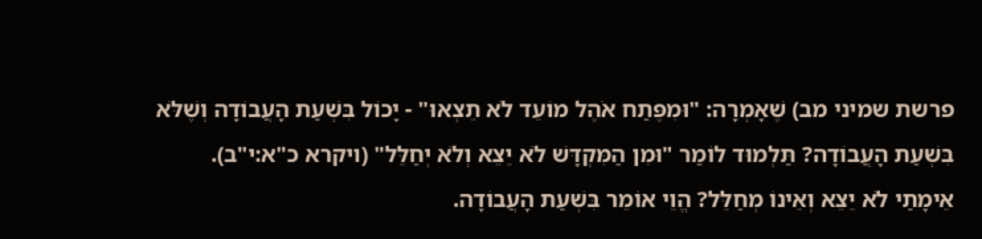פרשת שמיני מב) שֶׁאָמְרָה: "וּמִפֶּתַח אֹהֶל מוֹעֵד לֹא תֵצְאוּ" - יָכוֹל בִּשְׁעַת הָעֲבוֹדָה וְשֶׁלֹּא בִּשְׁעַת הָעֲבוֹדָה? תַּלְמוּד לוֹמַר "וּמִן הַמִּקְדָּשׁ לֹא יֵצֵא וְלֹא יְחַלֵּל" (ויקרא כ"א:י"ב). אֵימָתַי לֹא יֵצֵא וְאֵינוֹ מְחַלֵּל? הֱוֵי אוֹמֵר בִּשְׁעַת הָעֲבוֹדָה.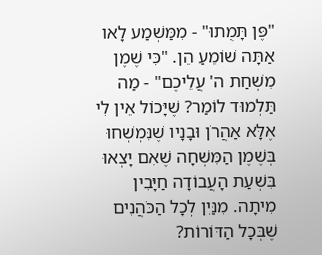"פֶּן תָּמֻתוּ" - מִמַּשְׁמַע לָאו אַתָּה שׁוֹמֵעַ הֵן. "כִּי שֶׁמֶן מִשְׁחַת ה' עֲלֵיכֶם" - מַה תַּלְמוּד לוֹמַר? שֶׁיָּכוֹל אֵין לִי אֶלָּא אַהֲרֹן וּבָנָיו שֶׁנִּמְשְׁחוּ בְּשֶׁמֶן הַמִּשְׁחָה שֶׁאִם יָצְאוּ בִּשְׁעַת הָעֲבוֹדָה חַיָּבִין מִיתָה. מִנַּיִן לְכָל הַכֹּהֲנִים שֶׁבְּכָל הַדּוֹרוֹת?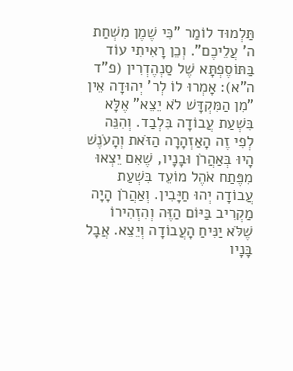תַּלְמוּד לוֹמַר "כִּי שֶׁמֶן מִשְׁחַת ה' עֲלֵיכֶם". וְכֵן רָאִיתִי עוֹד בַּתּוֹסֶפְתָּא שֶׁל סַנְהֶדְרִין (פ"ד ה"א): אָמְרוּ לוֹ לְר' יְהוּדָה אֵין "מִן הַמִּקְדָּשׁ לֹא יֵצֵא" אֶלָּא בִּשְׁעַת עֲבוֹדָה בִּלְבַד. וְהִנֵּה לְפִי זֶה הָאַזְהָרָה הַזֹּאת וְהָעֹנֶשׁ הָיוּ בְּאַהֲרֹן וּבָנָיו, שֶׁאִם יֵצְאוּ מִפֶּתַח אֹהֶל מוֹעֵד בִּשְׁעַת עֲבוֹדָה יְהוּ חַיָּבִין. וְאַהֲרֹן הָיָה מַקְרִיב בַּיּוֹם הַזֶּה וְהִזְהִירוֹ שֶׁלֹּא יַנִּיחַ הָעֲבוֹדָה וְיֵצֵא. אֲבָל בָּנָיו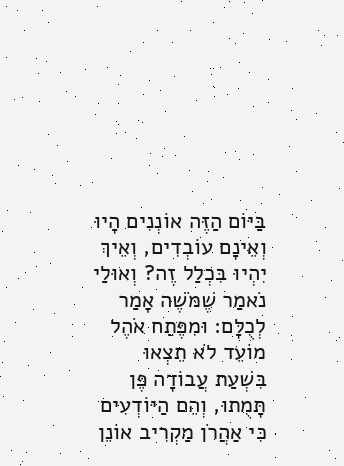בַּיּוֹם הַזֶּה אוֹנְנִים הָיוּ וְאֵינָם עוֹבְדִים, וְאֵיךְ יִהְיוּ בִּכְלַל זֶה? וְאוּלַי נֹאמַר שֶׁמֹּשֶׁה אָמַר לְכֻלָּם: וּמִפֶּתַח אֹהֶל מוֹעֵד לֹא תֵצְאוּ בִּשְׁעַת עֲבוֹדָה פֶּן תָּמֻתוּ, וְהֵם הַיּוֹדְעִים כִּי אַהֲרֹן מַקְרִיב אוֹנֵן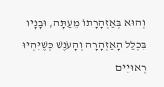וְהוּא בְּאַזְהָרָתוֹ מֵעַתָּה, וּבָנָיו בִּכְלַל הָאַזְהָרָה וְהָעֹנֶשׁ כְּשֶׁיִּהְיוּ רְאוּיִים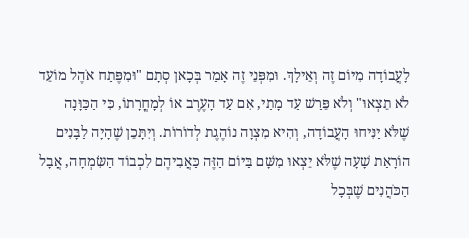לָעֲבוֹדָה מִיּוֹם זֶה וְאֵילָךְ. וּמִפְּנֵי זֶה אָמַר בְּכָאן סְתָם "וּמִפֶּתַח אֹהֶל מוֹעֵד לֹא תֵצְאוּ" וְלֹא פֵּרַשׁ עַד מָתַי, אִם עַד הָעֶרֶב אוֹ לְמָחֳרָתוֹ, כִּי הַכַּוָּנָה שֶׁלֹּא יַנִּיחוּ הָעֲבוֹדָה, וְהִיא מִצְוָה נוֹהֶגֶת לְדוֹרוֹת. וְיִתָּכֵן שֶׁהָיָה לַבָּנִים הוֹרָאַת שָׁעָה שֶׁלֹּא יֵצְאוּ מִשָּׁם בַּיּוֹם הַזֶּה כַּאֲבִיהֶם לִכְבוֹד הַשִּׂמְחָה, אֲבָל הַכֹּהֲנִים שֶׁבְּכָל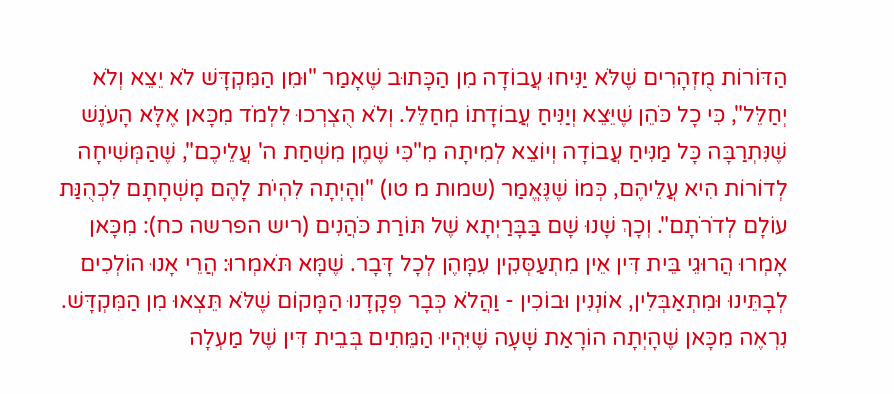הַדּוֹרוֹת מֻזְהָרִים שֶׁלֹּא יַנִּיחוּ עֲבוֹדָה מִן הַכָּתוּב שֶׁאָמַר "וּמִן הַמִּקְדָּשׁ לֹא יֵצֵא וְלֹא יְחַלֵּל", כִּי כָל כֹּהֵן שֶׁיֵּצֵא וְיַנִּיחַ עֲבוֹדָתוֹ מְחַלֵּל. וְלֹא הֻצְרְכוּ לִלְמֹד מִכָּאן אֶלָּא הָעֹנֶשׁ שֶׁנִּתְרַבָּה כָּל מַנִּיחַ עֲבוֹדָה וְיוֹצֵא לְמִיתָה מִ"כִּי שֶׁמֶן מִשְׁחַת ה' עֲלֵיכֶם", שֶׁהַמְּשִׁיחָה לְדוֹרוֹת הִיא עֲלֵיהֶם, כְּמוֹ שֶׁנֶּאֱמַר (שמות מ טו) "וְהָיְתָה לִהְיֹת לָהֶם מָשְׁחָתָם לִכְהֻנַּת עוֹלָם לְדֹרֹתָם". וְכָךְ שָׁנוּ שָׁם בַּבָּרַיְתָא שֶׁל תּוֹרַת כֹּהֲנִים (ריש הפרשה כח): מִכָּאן אָמְרוּ הֲרוּגֵי בֵּית דִּין אֵין מִתְעַסְּקִין עִמָּהֶן לְכָל דָּבָר. שֶׁמָּא תֹּאמְרוּ: הֲרֵי אָנוּ הוֹלְכִים לְבָתֵּינוּ וּמִתְאַבְּלִין, אוֹנְנִין וּבוֹכִין - וַהֲלֹא כְּבָר פְּקָדָנוּ הַמָּקוֹם שֶׁלֹּא תֵּצְאוּ מִן הַמִּקְדָּשׁ. נִרְאֶה מִכָּאן שֶׁהָיְתָה הוֹרָאַת שָׁעָה שֶׁיִּהְיוּ הַמֵּתִים בְּבֵית דִּין שֶׁל מַעְלָה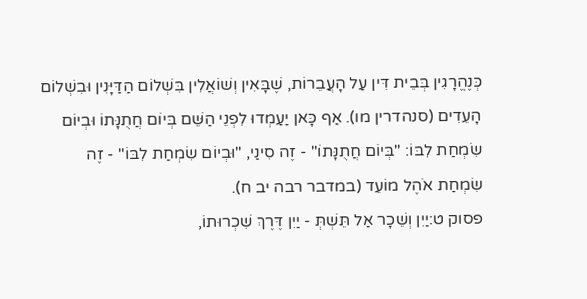כְּנֶהֱרָגִין בְּבֵית דִּין עַל הָעֲבֵרוֹת, שֶׁבָּאִין וְשׁוֹאֲלִין בִּשְׁלוֹם הַדַּיָּנִין וּבִשְׁלוֹם הָעֵדִים (סנהדרין מו). אַף כָּאן יַעַמְדוּ לִפְנֵי הַשֵּׁם בְּיוֹם חֲתֻנָּתוֹ וּבְיוֹם שִׂמְחַת לִבּוֹ: "בְּיוֹם חֲתֻנָּתוֹ" - זֶה סִינַי, "וּבְיוֹם שִׂמְחַת לִבּוֹ" - זֶה שִׂמְחַת אֹהֶל מוֹעֵד (במדבר רבה יב ח).
פסוק ט:יַיִן וְשֵׁכָר אַל תֵּשְׁתְּ - יַיִן דֶּרֶךְ שִׁכְרוּתוֹ,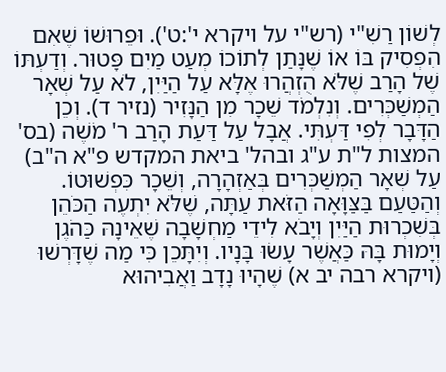לְשׁוֹן רַשִׁ"י (רש"י על ויקרא י':ט'). וּפֵרוּשׁוֹ שֶׁאִם הִפְסִיק בּוֹ אוֹ שֶׁנָּתַן לְתוֹכוֹ מְעַט מַיִם פָּטוּר. וְדַעְתּוֹ שֶׁל הָרַב שֶׁלֹּא הֻזְהֲרוּ אֶלָּא עַל הַיַּיִן, לֹא עַל שְׁאָר הַמְשַׁכְּרִים. וְנִלְמֹד שֵׁכָר מִן הַנָּזִיר (נזיר ד). וְכֵן הַדָּבָר לְפִי דַּעְתִּי. אֲבָל עַל דַּעַת הָרַב ר' מֹשֶׁה (בס' המצות ל"ת ע"ג ובהל' ביאת המקדש פ"א ה"ב) עַל שְׁאָר הַמְשַׁכְּרִים בְּאַזְהָרָה, וְשֵׁכָר כִּפְשׁוּטוֹ. וְהַטַּעַם בַּצַּוָּאָה הַזֹּאת עַתָּה, שֶׁלֹּא יִתְעֶה הַכֹּהֵן בְּשִׁכְרוּת הַיַּיִן וְיָבֹא לִידֵי מַחְשָׁבָה שֶׁאֵינָהּ כַּהֹגֶן וְיָמוּת בָּהּ כַּאֲשֶׁר עָשׂוּ בָּנָיו. וְיִתָּכֵן כִּי מַה שֶׁדָּרְשׁוּ (ויקרא רבה יב א) שֶׁהָיוּ נָדָב וַאֲבִיהוּא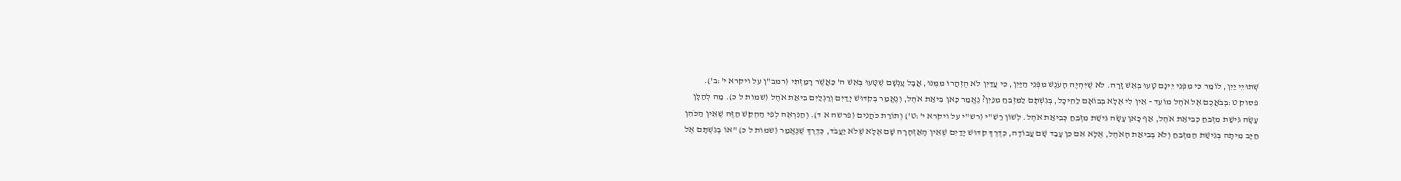שְׁתוּיֵי יַיִן, לוֹמַר כִּי מִפְּנֵי יֵינָם טָעוּ בְּאֵשׁ זָרָה. לֹא שֶׁיִּהְיֶה הָעֹנֶשׁ מִפְּנֵי הַיַּיִן, כִּי עֲדַיִן לֹא הֻזְהֲרוּ מִמֶּנּוּ, אֲבָל עָנְשָׁם שֶׁטָּעוּ בְּאֵשׁ ה' כַּאֲשֶׁר רָמַזְתִּי (רמב"ן על ויקרא י':ב').
פסוק ט:בְּבֹאֲכֶם אֶל אֹהֶל מוֹעֵד - אֵין לִי אֶלָּא בְּבוֹאָם לַהֵיכָל, בְּגִשְׁתָּם לַמִּזְבֵּחַ מִנַּיִן? נֶאֱמַר כָּאן בִּיאַת אֹהֶל, וְנֶאֱמַר בְּקִדּוּשׁ יָדַיִם וְרַגְלַיִם בִּיאַת אֹהֶל (שמות ל כ). מַה לְהַלָּן עָשָׂה גִּישַׁת מִזְבֵּחַ כְּבִיאַת אֹהֶל, אַף כָּאן עָשָׂה גִּישַׁת מִזְבֵּחַ כְּבִיאַת אֹהֶל. לְשׁוֹן רַשִׁ"י (רש"י על ויקרא י':ט') וְתוֹרַת כֹּהֲנִים (פרשה א ד). וְהַנִּרְאֶה לְפִי הַהֶקֵּשׁ הַזֶּה שֶׁאֵין הַכֹּהֵן חַיָּב מִיתָה בְּגִישַׁת הַמִּזְבֵּחַ וְלֹא בְּבִיאַת הָאֹהֶל, אֶלָּא אִם כֵּן עָבַד שָׁם עֲבוֹדָה, כְּדֶרֶךְ קִדּוּשׁ יָדַיִם שֶׁאֵין הָאַזְהָרָה שָׁם אֶלָּא שֶׁלֹּא יַעֲבֹד, כְּדֶרֶךְ שֶׁנֶּאֱמַר (שמות ל כ) "אוֹ בְגִשְׁתָּם אֶל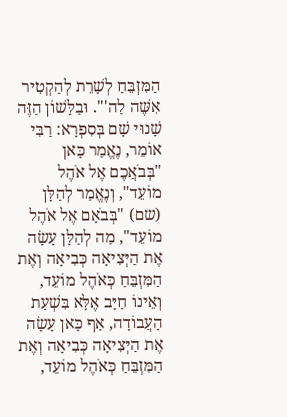הַמִּזְבֵּחַ לְשָׁרֵת לְהַקְטִיר אִשֶּׁה לַה'". וּבַלָּשׁוֹן הַזֶּה שָׁנוּי שָׁם בְּסִפְרָא: רַבִּי אוֹמֵר, נֶאֱמַר כָּאן "בְּבֹאֲכֶם אֶל אֹהֶל מוֹעֵד", וְנֶאֱמַר לְהַלָּן (שם) "בְּבֹאָם אֶל אֹהֶל מוֹעֵד", מַה לְהַלָּן עָשָׂה אֶת הַיְּצִיאָה כְּבִיאָה וְאֶת הַמִּזְבֵּחַ כְּאֹהֶל מוֹעֵד, וְאֵינוֹ חַיָּב אֶלָּא בִּשְׁעַת הָעֲבוֹדָה, אַף כָּאן עָשָׂה אֶת הַיְּצִיאָה כְּבִיאָה וְאֶת הַמִּזְבֵּחַ כְּאֹהֶל מוֹעֵד,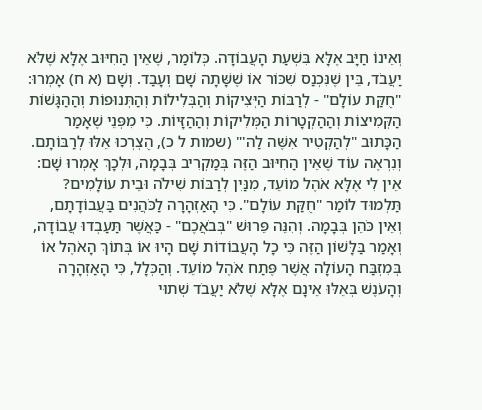וְאֵינוֹ חַיָּב אֶלָּא בִּשְׁעַת הָעֲבוֹדָה. כְּלוֹמַר, שֶׁאֵין הַחִיּוּב אֶלָּא שֶׁלֹּא יַעֲבֹד, בֵּין שֶׁנִּכְנַס שִׁכּוֹר אוֹ שֶׁשָּׁתָה שָׁם וְעָבַד. וְשָׁם (א ח) אָמְרוּ: "חֻקַּת עוֹלָם" - לְרַבּוֹת הַיְּצִיקוֹת וְהַבְּלִילוֹת וְהַתְּנוּפוֹת וְהַהַגָּשׁוֹת הַקְּמִיצוֹת וְהַהַקְטָרוֹת הַמְּלִיקוֹת וְהַהַזָּיוֹת. כִּי מִפְּנֵי שֶׁאָמַר הַכָּתוּב "לְהַקְטִיר אִשֶּׁה לַה'" (שמות ל כ), הֻצְרְכוּ אֵלּוּ לְרַבּוֹתָם. וְנִרְאֶה עוֹד שֶׁאֵין הַחִיּוּב הַזֶּה בְּמַקְרִיב בְּבָמָה, וּלְכָךְ אָמְרוּ שָׁם: אֵין לִי אֶלָּא אֹהֶל מוֹעֵד, מִנַּיִן לְרַבּוֹת שִׁילֹה וּבֵית עוֹלָמִים? תַּלְמוּד לוֹמַר "חֻקַּת עוֹלָם". כִּי הָאַזְהָרָה לַכֹּהֲנִים בַּעֲבוֹדָתָם, וְאֵין כֹּהֵן בְּבָמָה. וְהִנֵּה פֵּרוּשׁ "בְּבֹאֲכֶם" - כַּאֲשֶׁר תַּעַבְדוּ עֲבוֹדָה, וְאָמַר בַּלָּשׁוֹן הַזֶּה כִּי כָל הָעֲבוֹדוֹת שָׁם הָיוּ אוֹ בְּתוֹךְ הָאֹהֶל אוֹ בְּמִזְבַּח הָעוֹלָה אֲשֶׁר פֶּתַח אֹהֶל מוֹעֵד. וְהַכְּלָל, כִּי הָאַזְהָרָה וְהָעֹנֶשׁ בְּאֵלּוּ אֵינָם אֶלָּא שֶׁלֹּא יַעֲבֹד שְׁתוּי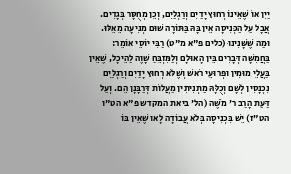יַיִן אוֹ שֶׁאֵינוֹ רְחוּץ יָדַיִם וְרַגְלַיִם, וְכֵן מְחֻסָּר בְּגָדִים. אֲבָל עַל הַכְּנִיסָה אֵין בָּהּ בַּתּוֹרָה שׁוּם מְנִיעָה מֵאֵלּוּ. וּמַה שֶׁשָּׁנִינוּ (כלים פ"א מ"ט) רַבִּי יוֹסֵי אוֹמֵר: בַּחֲמִשָּׁה דְּבָרִים בֵּין הָאוּלָם וְלַמִּזְבֵּחַ שָׁוֶה לַהֵיכָל, שֶׁאֵין בַּעֲלֵי מוּמִין וּפְרוּעֵי רֹאשׁ וְשֶׁלֹּא רְחוּץ יָדַיִם וְרַגְלַיִם נִכְנָסִין לְשָׁם וְכֻלָּהּ מַתְנִיתִין מַעֲלוֹת דְּרַבָּנָן הֵם. וְעַל דַּעַת הָרַב ר' מֹשֶׁה (הל' ביאת המקדש פ"א הט"ו הט"ז) יֵשׁ בִּכְנִיסָה בְּלֹא עֲבוֹדָה לָאו שֶׁאֵין בּוֹ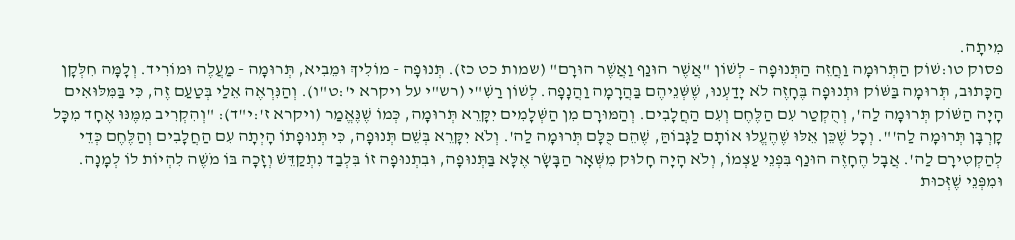מִיתָה.
פסוק טו:שׁוֹק הַתְּרוּמָה וַחֲזֵה הַתְּנוּפָה - לְשׁוֹן "אֲשֶׁר הוּנַף וַאֲשֶׁר הוּרָם" (שמות כט כז). תְּנוּפָה - מוֹלִיךְ וּמֵבִיא, תְּרוּמָה - מַעֲלֶה וּמוֹרִיד. וְלָמָּה חִלְּקָן הַכָּתוּב, תְּרוּמָה בַּשּׁוֹק וּתְנוּפָה בֶּחָזֶה לֹא יָדַעְנוּ, שֶׁשְּׁנֵיהֶם בַּהֲרָמָה וַהֲנָפָה. לְשׁוֹן רַשִׁ"י (רש"י על ויקרא י':ט"ו). וְהַנִּרְאֶה אֵלַי בְּטַעַם זֶה, כִּי בַּמִּלּוּאִים הָיָה הַשּׁוֹק תְּרוּמָה לַה', וְהֻקְטַר עִם הַלֶּחֶם וְעִם הַחֲלָבִים. וְהַמּוּרָם מִן הַשְּׁלָמִים יִקָּרֵא תְּרוּמָה, כְּמוֹ שֶׁנֶּאֱמַר (ויקרא ז':י"ד): "וְהִקְרִיב מִמֶּנּוּ אֶחָד מִכָּל קָרְבָּן תְּרוּמָה לַה'". וְכָל שֶׁכֵּן אֵלּוּ שֶׁהֶעֱלוּ אוֹתָם לַגָּבוֹהַּ, שֶׁהֵם כֻּלָּם תְּרוּמָה לַה'. וְלֹא יִקָּרֵא בְּשֵׁם תְּנוּפָה, כִּי תְּנוּפָתוֹ הָיְתָה עִם הַחֲלָבִים וְהַלֶּחֶם כְּדֵי לְהַקְטִירָם לַה'. אֲבָל הֶחָזֶה הוּנַף בִּפְנֵי עַצְמוֹ, וְלֹא הָיָה חָלוּק מִשְּׁאָר הַבָּשָׂר אֶלָּא בַּתְּנוּפָה, וּבִתְנוּפָה זוֹ בִּלְבַד נִתְקַדֵּשׁ וְזָכָה בּוֹ מֹשֶׁה לִהְיוֹת לוֹ לְמָנָה. וּמִפְּנֵי שֶׁזְּכוּת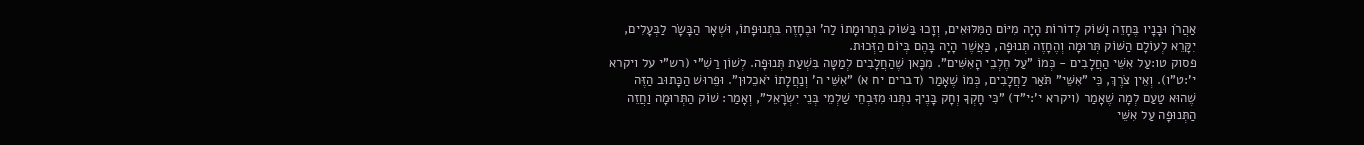אַהֲרֹן וּבָנָיו בֶּחָזֵה וָשׁוֹק לְדוֹרוֹת הָיָה מִיּוֹם הַמִּלּוּאִים, וְזָכוּ בַּשּׁוֹק בִּתְרוּמָתוֹ לַה' וּבֶחָזֶה בִּתְנוּפָתוֹ, וּשְׁאָר הַבָּשָׂר לַבְּעָלִים, יִקָּרֵא לְעוֹלָם הַשּׁוֹק תְּרוּמָה וְהֶחָזֶה תְּנוּפָה, כַּאֲשֶׁר הָיָה בָּהֶם בְּיוֹם הַזְּכוּת.
פסוק טו:עַל אִשֵּׁי הַחֲלָבִים - כְּמוֹ "עַל חֶלְבֵי הָאִשִּׁים". מִכָּאן שֶׁהַחֲלָבִים לְמַטָּה בִּשְׁעַת תְּנוּפָה. לְשׁוֹן רַשִׁ"י (רש"י על ויקרא י':ט"ו). וְאֵין צֹרֶךְ, כִּי "אִשֵּׁי" תֹּאַר לַחֲלָבִים, כְּמוֹ שֶׁאָמַר (דברים יח א) "אִשֵּׁי ה' וְנַחֲלָתוֹ יֹאכֵלוּן". וּפֵרוּשׁ הַכָּתוּב הַזֶּה שֶׁהוּא טַעַם לְמָה שֶׁאָמַר (ויקרא י':י"ד) "כִּי חָקְךָ וְחָק בָּנֶיךָ נִתְּנוּ מִזִּבְחֵי שַׁלְמֵי בְּנֵי יִשְׂרָאֵל", וְאָמַר: שׁוֹק הַתְּרוּמָה וַחֲזֵה הַתְּנוּפָה עַל אִשֵּׁי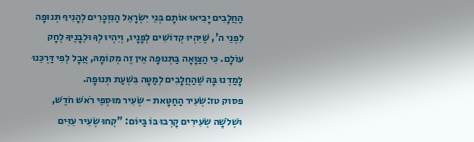הַחֲלָבִים יָבִיאוּ אוֹתָם בְּנֵי יִשְׂרָאֵל הַנִּזְכָּרִים לְהָנִיף תְּנוּפָה לִפְנֵי ה', שֶׁיִּהְיוּ קְדוֹשִׁים לְפָנָיו, וְיִהְיוּ לְךָ וּלְבָנֶיךָ לְחָק עוֹלָם. כִּי הַצַּוָּאָה בַּתְּנוּפָה אֵין זֶה מְקוֹמָהּ, אֲבָל לְפִי דַּרְכֵּנוּ לָמַדְנוּ בָּהּ שֶׁהַחֲלָבִים לְמַטָּה בִּשְׁעַת תְּנוּפָה.
פסוק טז:שְׂעִיר הַחַטָּאת - שְׂעִיר מוּסְפֵי רֹאשׁ חֹדֶשׁ, וּשְׁלֹשָׁה שְׂעִירִים קָרְבוּ בּוֹ בַּיּוֹם: "קְחוּ שְׂעִיר עִזִּים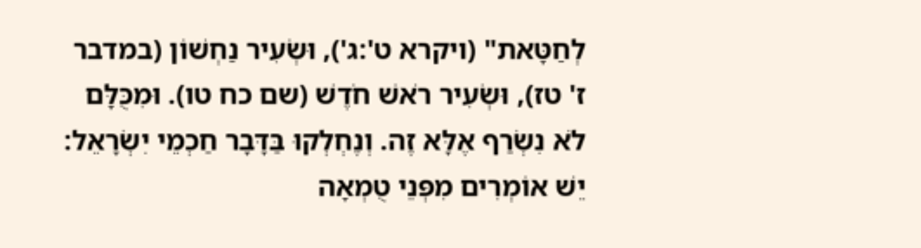לְחַטָּאת" (ויקרא ט':ג'), וּשְׂעִיר נַחְשׁוֹן (במדבר ז' טז), וּשְׂעִיר רֹאשׁ חֹדֶשׁ (שם כח טו). וּמִכֻּלָּם לֹא נִשְׂרַף אֶלָּא זֶה. וְנֶחְלְקוּ בַּדָּבָר חַכְמֵי יִשְׂרָאֵל: יֵשׁ אוֹמְרִים מִפְּנֵי טֻמְאָה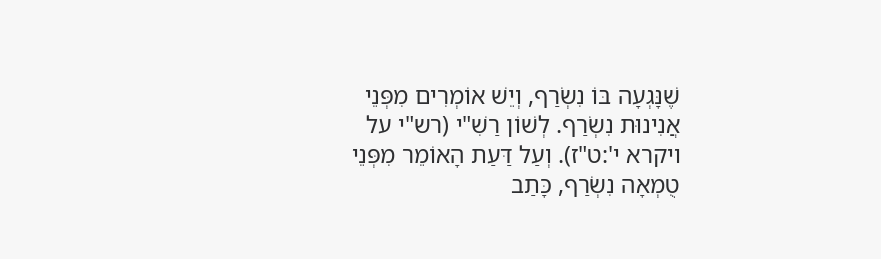שֶׁנָּגְעָה בּוֹ נִשְׂרַף, וְיֵשׁ אוֹמְרִים מִפְּנֵי אֲנִינוּת נִשְׂרַף. לְשׁוֹן רַשִׁ"י (רש"י על ויקרא י':ט"ז). וְעַל דַּעַת הָאוֹמֵר מִפְּנֵי טֻמְאָה נִשְׂרַף, כָּתַב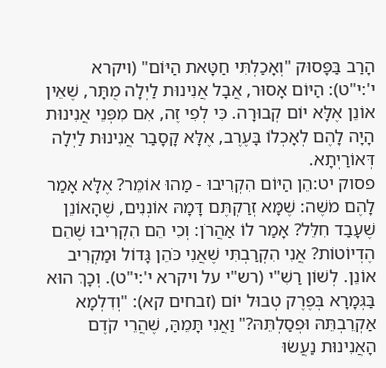הָרַב בַּפָּסוּק "וְאָכַלְתִּי חַטָּאת הַיּוֹם" (ויקרא י':י"ט): הַיּוֹם אָסוּר, אֲבָל אֲנִינוּת לַיְלָה מֻתָּר, שֶׁאֵין אוֹנֵן אֶלָּא יוֹם קְבוּרָה. כִּי לְפִי זֶה, אִם מִפְּנֵי אֲנִינוּת הָיָה לָהֶם לְאָכְלוֹ בָּעֶרֶב, אֶלָּא קָסָבַר אֲנִינוּת לַיְלָה דְּאוֹרַיְתָא.
פסוק יט:הֵן הַיּוֹם הִקְרִיבוּ - מַהוּ אוֹמֵר? אֶלָּא אָמַר לָהֶם מֹשֶׁה: שֶׁמָּא זְרַקְתֶּם דָּמָהּ אוֹנְנִים, שֶׁהָאוֹנֵן שֶׁעָבַד חִלֵּל? אָמַר לוֹ אַהֲרֹן: וְכִי הֵם הִקְרִיבוּ שֶׁהֵם הֶדְיוֹטוֹת? אֲנִי הִקְרַבְתִּי שֶׁאֲנִי כֹּהֵן גָּדוֹל וּמַקְרִיב אוֹנֵן. לְשׁוֹן רַשִׁ"י (רש"י על ויקרא י':י"ט). וְכָךְ הוּא בַּגְּמָרָא בְּפֶרֶק טְבוּל יוֹם (זבחים קא): "וְדִלְמָא אַקְרֵבְתֵּהּ וּפְסַלְתֵּהּ?" וַאֲנִי תָּמֵהַּ, שֶׁהֲרֵי קֹדֶם הָאֲנִינוּת נַעֲשׂוּ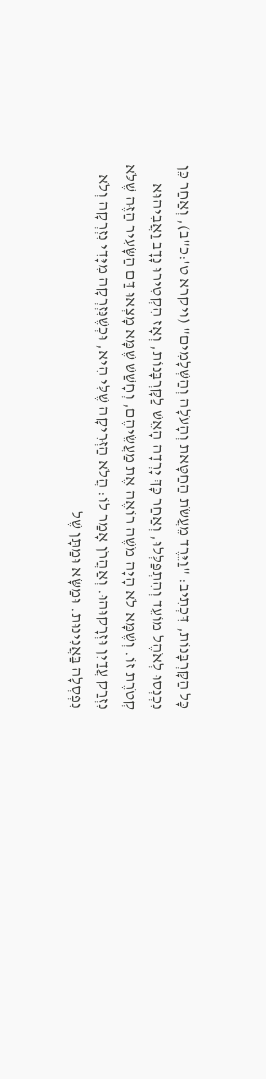כָּל הַקָּרְבָּנוֹת, דִּכְתִיב: "וַיֵּרֶד מֵעֲשֹׂת הַחַטָּאת וְהָעֹלָה וְהַשְּׁלָמִים" (ויקרא ט':כ"ב), וְאַחַר כֵּן נִכְנְסוּ לְאֹהֶל מוֹעֵד וְהִתְפַּלְּלוּ, וְאַחַר כָּךְ יָרְדָה הָאֵשׁ לַקָּרְבָּנוֹת, וְאָז הִקְטִירוּ נָדָב וַאֲבִיהוּא קְטֹרֶת זוֹ. וְשֶׁמָּא לֹא הָיָה מֹשֶׁה רוֹאֶה אֶת מַעֲשֵׂיהֶם, וְחָשַׁשׁ שֶׁמָּא מָצְאוּ דַּם הַשָּׂעִיר הַזֶּה שֶׁלֹּא נִזְרַק עֲדַיִן וּזְרָקוּהוּ. וְאַהֲרֹן אָמַר לוֹ: הֲלֹא הַזְּרִיקָה שֶׁלִּי הִיא, וּכְשֶׁנִּזְרְקָה מִיָּדִי נִזְרְקָה וְלֹא נִפְסְלָה בַּאֲנִינוּת. וּמַשָּׂא וּמַתָּן שֶׁל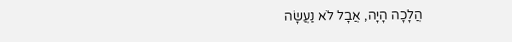הֲלָכָה הָיָה, אֲבָל לֹא נַעֲשָׂה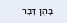בָּהֶן דָּבָר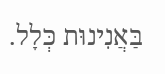בַּאֲנִינוּת כְּלָל.